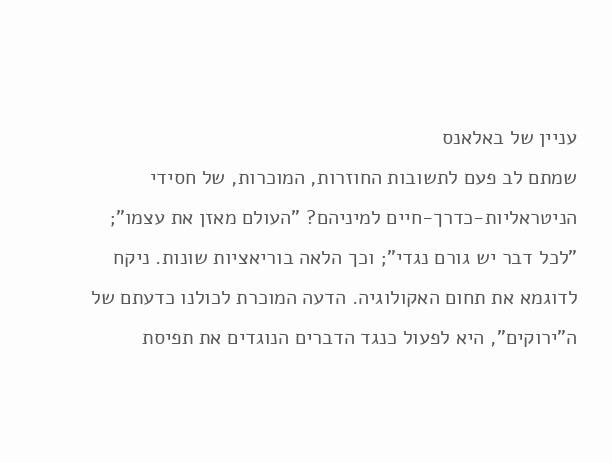עניין של באלאנס
שמתם לב פעם לתשובות החוזרות, המוכרות, של חסידי הניטראליות-כדרך-חיים למיניהם? "העולם מאזן את עצמו"; "לכל דבר יש גורם נגדי"; וכך הלאה בוריאציות שונות. ניקח לדוגמא את תחום האקולוגיה. הדעה המוכרת לכולנו כדעתם של ה"ירוקים", היא לפעול כנגד הדברים הנוגדים את תפיסת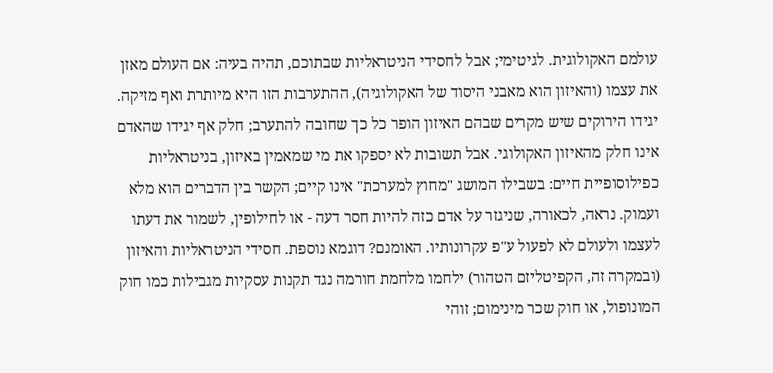עולמם האקולוגית. לגיטימי; אבל לחסידי הניטראליות שבתוכם, תהיה בעיה: אם העולם מאזן את עצמו (והאיזון הוא מאבני היסוד של האקולוגיה), ההתערבות הזו היא מיותרת ואף מזיקה. יגידו הירוקים שיש מקרים שבהם האיזון הופר כל כך שחובה להתערב; חלק אף יגידו שהאדם אינו חלק מהאיזון האקולוגי. אבל תשובות לא יספקו את מי שמאמין באיזון, בניטראליות כפילוסופיית חיים: בשבילו המושג "מחוץ למערכת" אינו קיים; הקשר בין הדברים הוא מלא ועמוק. נראה, לכאורה, שניגזר על אדם כזה להיות חסר דעה - או לחילופין, לשמור את דעתו לעצמו ולעולם לא לפעול ע"פ עקרונותיו. האומנם? דוגמא נוספת. חסידי הניטראליות והאיזון (ובמקרה זה, הקפיטליזם הטהור) ילחמו מלחמת חורמה נגד תקנות עסקיות מגבילות כמו חוק המונופול, או חוק שכר מינימום; זוהי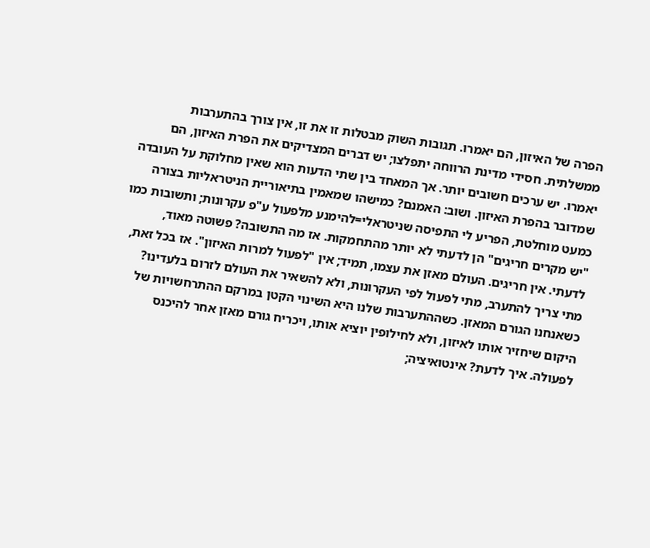הפרה של האיזון, הם יאמרו. תגובות השוק מבטלות זו את זו, אין צורך בהתערבות ממשלתית. חסידי מדינת הרווחה יתפלצו; יש דברים המצדיקים את הפרת האיזון, הם יאמרו. יש ערכים חשובים יותר. אך המאחד בין שתי הדעות הוא שאין מחלוקת על העובדה שמדובר בהפרת האיזון. ושוב: האמנם? כמישהו שמאמין בתיאוריית הניטראליות בצורה כמעט מוחלטת, הפריע לי התפיסה שניטראלי=להימנע מלפעול ע"פ עקרונות; ותשובות כמו "יש מקרים חריגים" הן לדעתי לא יותר מהתחמקות. אז מה התשובה? פשוטה מאוד, לדעתי. אין חריגים. העולם מאזן את עצמו, תמיד; אין "לפעול למרות האיזון". אז בכל זאת, מתי צריך להתערב, מתי לפעול לפי העקרונות, ולא להשאיר את העולם לזרום בלעדינו? כשאנחנו הגורם המאזן. כשההתערבות שלנו היא השינוי הקטן במרקם ההתרחשויות של היקום שיחזיר אותו לאיזון, ולא לחילופין יוציא אותו, ויכריח גורם מאזן אחר להיכנס לפעולה. איך לדעת? אינטואיציה;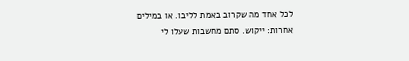לכל אחד מה שקרוב באמת לליבו. או במילים אחרות: ייקוש. סתם מחשבות שעלו לי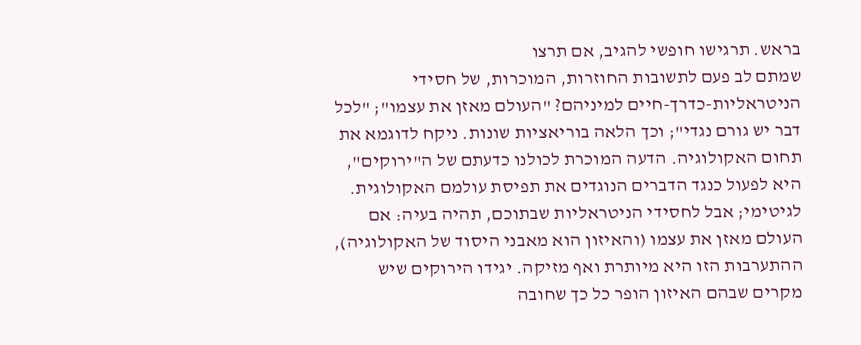בראש. תרגישו חופשי להגיב, אם תרצו
שמתם לב פעם לתשובות החוזרות, המוכרות, של חסידי הניטראליות-כדרך-חיים למיניהם? "העולם מאזן את עצמו"; "לכל דבר יש גורם נגדי"; וכך הלאה בוריאציות שונות. ניקח לדוגמא את תחום האקולוגיה. הדעה המוכרת לכולנו כדעתם של ה"ירוקים", היא לפעול כנגד הדברים הנוגדים את תפיסת עולמם האקולוגית. לגיטימי; אבל לחסידי הניטראליות שבתוכם, תהיה בעיה: אם העולם מאזן את עצמו (והאיזון הוא מאבני היסוד של האקולוגיה), ההתערבות הזו היא מיותרת ואף מזיקה. יגידו הירוקים שיש מקרים שבהם האיזון הופר כל כך שחובה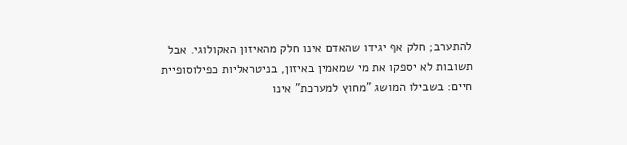להתערב; חלק אף יגידו שהאדם אינו חלק מהאיזון האקולוגי. אבל תשובות לא יספקו את מי שמאמין באיזון, בניטראליות כפילוסופיית חיים: בשבילו המושג "מחוץ למערכת" אינו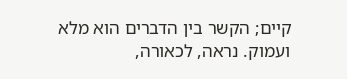קיים; הקשר בין הדברים הוא מלא ועמוק. נראה, לכאורה,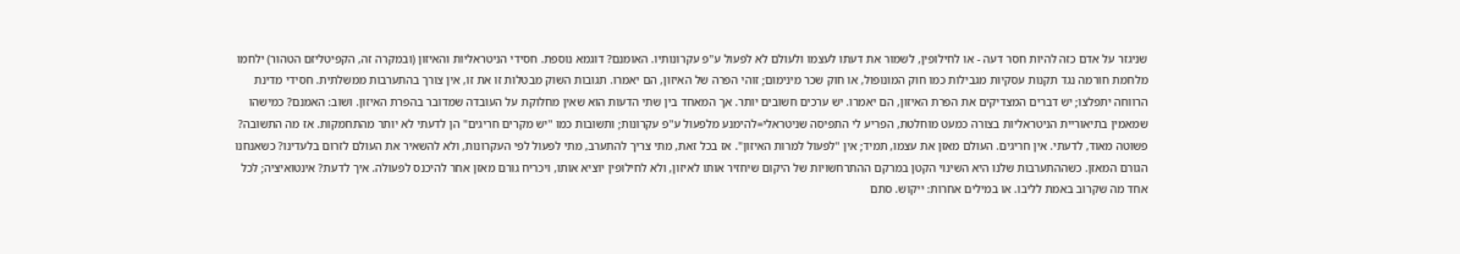שניגזר על אדם כזה להיות חסר דעה - או לחילופין, לשמור את דעתו לעצמו ולעולם לא לפעול ע"פ עקרונותיו. האומנם? דוגמא נוספת. חסידי הניטראליות והאיזון (ובמקרה זה, הקפיטליזם הטהור) ילחמו מלחמת חורמה נגד תקנות עסקיות מגבילות כמו חוק המונופול, או חוק שכר מינימום; זוהי הפרה של האיזון, הם יאמרו. תגובות השוק מבטלות זו את זו, אין צורך בהתערבות ממשלתית. חסידי מדינת הרווחה יתפלצו; יש דברים המצדיקים את הפרת האיזון, הם יאמרו. יש ערכים חשובים יותר. אך המאחד בין שתי הדעות הוא שאין מחלוקת על העובדה שמדובר בהפרת האיזון. ושוב: האמנם? כמישהו שמאמין בתיאוריית הניטראליות בצורה כמעט מוחלטת, הפריע לי התפיסה שניטראלי=להימנע מלפעול ע"פ עקרונות; ותשובות כמו "יש מקרים חריגים" הן לדעתי לא יותר מהתחמקות. אז מה התשובה? פשוטה מאוד, לדעתי. אין חריגים. העולם מאזן את עצמו, תמיד; אין "לפעול למרות האיזון". אז בכל זאת, מתי צריך להתערב, מתי לפעול לפי העקרונות, ולא להשאיר את העולם לזרום בלעדינו? כשאנחנו הגורם המאזן. כשההתערבות שלנו היא השינוי הקטן במרקם ההתרחשויות של היקום שיחזיר אותו לאיזון, ולא לחילופין יוציא אותו, ויכריח גורם מאזן אחר להיכנס לפעולה. איך לדעת? אינטואיציה; לכל אחד מה שקרוב באמת לליבו. או במילים אחרות: ייקוש. סתם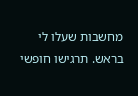מחשבות שעלו לי בראש. תרגישו חופשי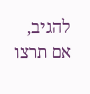להגיב, אם תרצו